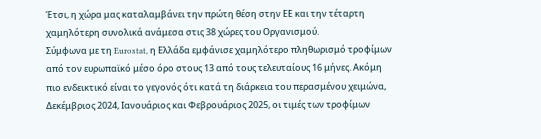Έτσι, η χώρα μας καταλαμβάνει την πρώτη θέση στην ΕΕ και την τέταρτη χαμηλότερη συνολικά ανάμεσα στις 38 χώρες του Οργανισμού.
Σύμφωνα με τη Eurostat, η Ελλάδα εμφάνισε χαμηλότερο πληθωρισμό τροφίμων από τον ευρωπαϊκό μέσο όρο στους 13 από τους τελευταίους 16 μήνες. Ακόμη πιο ενδεικτικό είναι το γεγονός ότι κατά τη διάρκεια του περασμένου χειμώνα, Δεκέμβριος 2024, Ιανουάριος και Φεβρουάριος 2025, οι τιμές των τροφίμων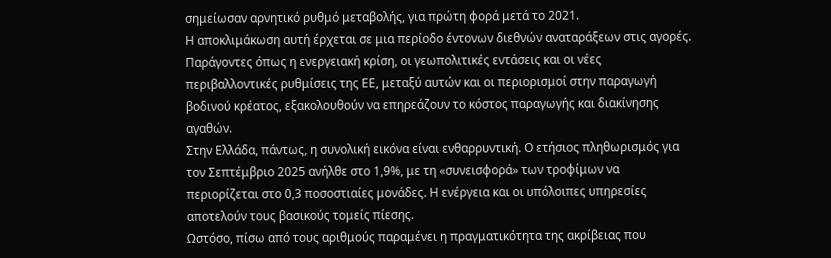σημείωσαν αρνητικό ρυθμό μεταβολής, για πρώτη φορά μετά το 2021.
Η αποκλιμάκωση αυτή έρχεται σε μια περίοδο έντονων διεθνών αναταράξεων στις αγορές. Παράγοντες όπως η ενεργειακή κρίση, οι γεωπολιτικές εντάσεις και οι νέες περιβαλλοντικές ρυθμίσεις της ΕΕ, μεταξύ αυτών και οι περιορισμοί στην παραγωγή βοδινού κρέατος, εξακολουθούν να επηρεάζουν το κόστος παραγωγής και διακίνησης αγαθών.
Στην Ελλάδα, πάντως, η συνολική εικόνα είναι ενθαρρυντική. Ο ετήσιος πληθωρισμός για τον Σεπτέμβριο 2025 ανήλθε στο 1,9%, με τη «συνεισφορά» των τροφίμων να περιορίζεται στο 0,3 ποσοστιαίες μονάδες. Η ενέργεια και οι υπόλοιπες υπηρεσίες αποτελούν τους βασικούς τομείς πίεσης.
Ωστόσο, πίσω από τους αριθμούς παραμένει η πραγματικότητα της ακρίβειας που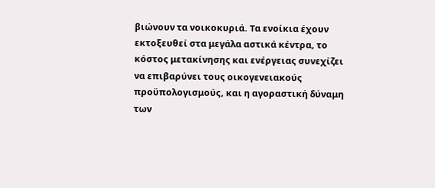βιώνουν τα νοικοκυριά. Τα ενοίκια έχουν εκτοξευθεί στα μεγάλα αστικά κέντρα, το κόστος μετακίνησης και ενέργειας συνεχίζει να επιβαρύνει τους οικογενειακούς προϋπολογισμούς, και η αγοραστική δύναμη των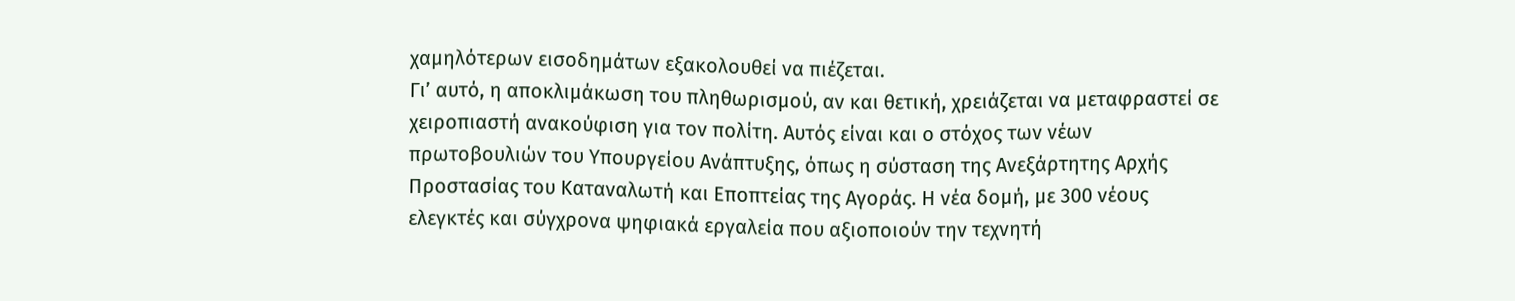χαμηλότερων εισοδημάτων εξακολουθεί να πιέζεται.
Γι’ αυτό, η αποκλιμάκωση του πληθωρισμού, αν και θετική, χρειάζεται να μεταφραστεί σε χειροπιαστή ανακούφιση για τον πολίτη. Αυτός είναι και ο στόχος των νέων πρωτοβουλιών του Υπουργείου Ανάπτυξης, όπως η σύσταση της Ανεξάρτητης Αρχής Προστασίας του Καταναλωτή και Εποπτείας της Αγοράς. Η νέα δομή, με 300 νέους ελεγκτές και σύγχρονα ψηφιακά εργαλεία που αξιοποιούν την τεχνητή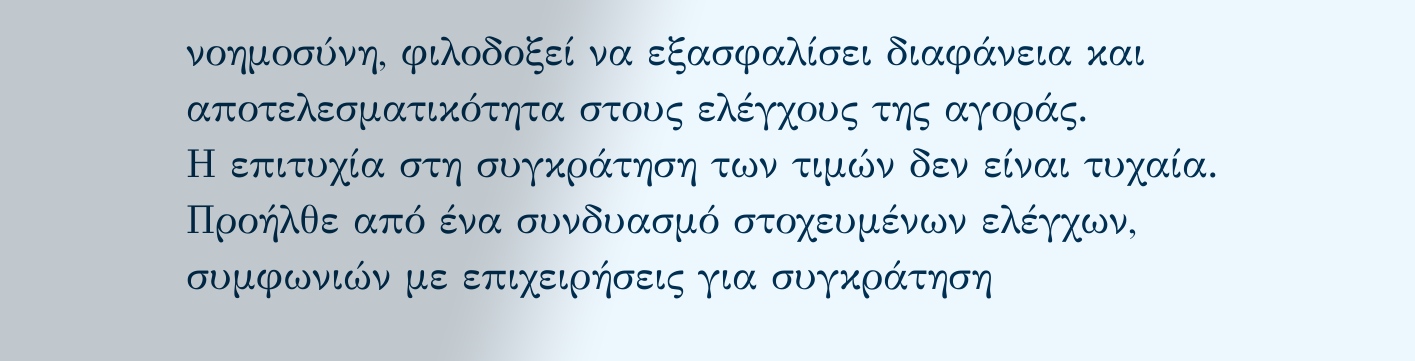νοημοσύνη, φιλοδοξεί να εξασφαλίσει διαφάνεια και αποτελεσματικότητα στους ελέγχους της αγοράς.
Η επιτυχία στη συγκράτηση των τιμών δεν είναι τυχαία. Προήλθε από ένα συνδυασμό στοχευμένων ελέγχων, συμφωνιών με επιχειρήσεις για συγκράτηση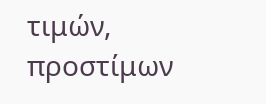τιμών, προστίμων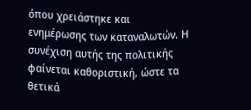όπου χρειάστηκε και ενημέρωσης των καταναλωτών. Η συνέχιση αυτής της πολιτικής φαίνεται καθοριστική, ώστε τα θετικά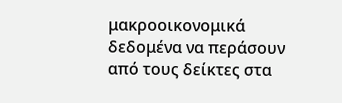μακροοικονομικά δεδομένα να περάσουν από τους δείκτες στα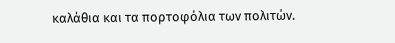καλάθια και τα πορτοφόλια των πολιτών.